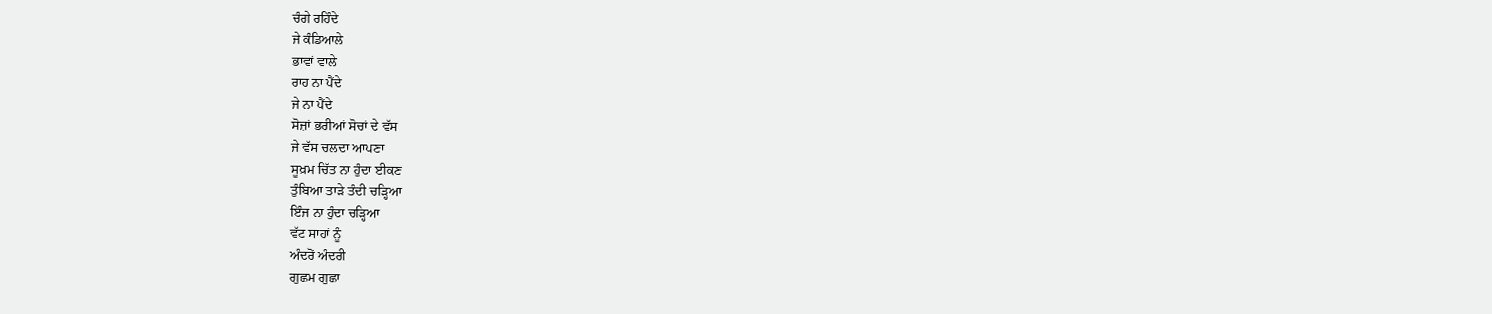ਚੰਗੇ ਰਹਿੰਦੇ
ਜੇ ਕੰਡਿਆਲੇ
ਭਾਵਾਂ ਵਾਲੇ
ਰਾਹ ਨਾ ਪੈਂਦੇ
ਜੇ ਨਾ ਪੈਂਦੇ
ਸੋਜ਼ਾਂ ਭਰੀਆਂ ਸੋਚਾਂ ਦੇ ਵੱਸ
ਜੇ ਵੱਸ ਚਲਦਾ ਆਪਣਾ
ਸੂਖ਼ਮ ਚਿੱਤ ਨਾ ਹੁੰਦਾ ਈਕਣ
ਤੁੰਬਿਆ ਤਾੜੇ ਤੰਦੀ ਚੜ੍ਹਿਆ
ਇੰਜ ਨਾ ਹੁੰਦਾ ਚੜ੍ਹਿਆ
ਵੱਟ ਸਾਹਾਂ ਨੂੰ
ਅੰਦਰੋਂ ਅੰਦਰੀ
ਗੁਛਮ ਗੁਛਾ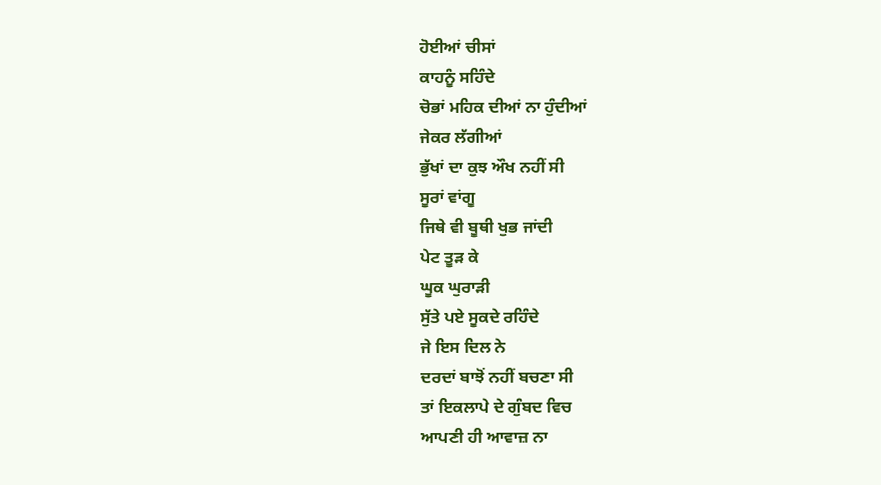ਹੋਈਆਂ ਚੀਸਾਂ
ਕਾਹਨੂੰ ਸਹਿੰਦੇ
ਚੋਭਾਂ ਮਹਿਕ ਦੀਆਂ ਨਾ ਹੁੰਦੀਆਂ
ਜੇਕਰ ਲੱਗੀਆਂ
ਭੁੱਖਾਂ ਦਾ ਕੁਝ ਔਖ ਨਹੀਂ ਸੀ
ਸੂਰਾਂ ਵਾਂਗੂ
ਜਿਥੇ ਵੀ ਬੂਥੀ ਖੁਭ ਜਾਂਦੀ
ਪੇਟ ਤੂੜ ਕੇ
ਘੂਕ ਘੁਰਾੜੀ
ਸੁੱਤੇ ਪਏ ਸੂਕਦੇ ਰਹਿੰਦੇ
ਜੇ ਇਸ ਦਿਲ ਨੇ
ਦਰਦਾਂ ਬਾਝੋਂ ਨਹੀਂ ਬਚਣਾ ਸੀ
ਤਾਂ ਇਕਲਾਪੇ ਦੇ ਗੁੰਬਦ ਵਿਚ
ਆਪਣੀ ਹੀ ਆਵਾਜ਼ ਨਾ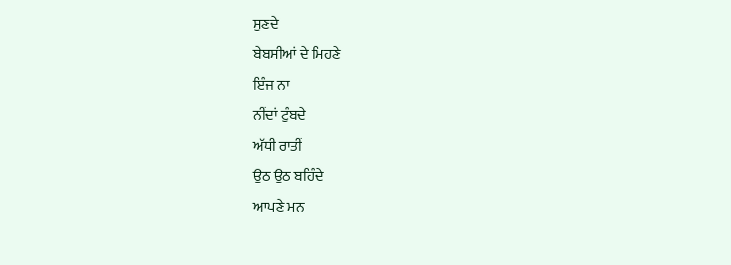ਸੁਣਦੇ
ਬੇਬਸੀਆਂ ਦੇ ਮਿਹਣੇ
ਇੰਜ ਨਾ
ਨੀਂਦਾਂ ਟੁੰਬਦੇ
ਅੱਧੀ ਰਾਤੀਂ
ਉਠ ਉਠ ਬਹਿੰਦੇ
ਆਪਣੇ ਮਨ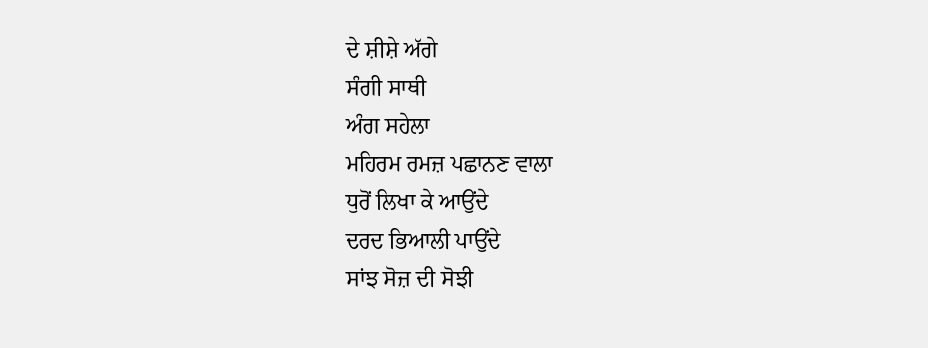ਦੇ ਸ਼ੀਸ਼ੇ ਅੱਗੇ
ਸੰਗੀ ਸਾਥੀ
ਅੰਗ ਸਹੇਲਾ
ਮਹਿਰਮ ਰਮਜ਼ ਪਛਾਨਣ ਵਾਲਾ
ਧੁਰੋਂ ਲਿਖਾ ਕੇ ਆਉਂਦੇ
ਦਰਦ ਭਿਆਲੀ ਪਾਉਂਦੇ
ਸਾਂਝ ਸੋਜ਼ ਦੀ ਸੋਝੀ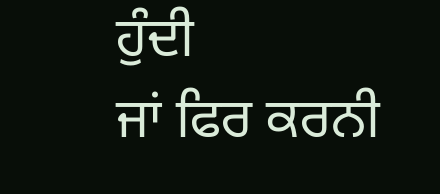ਹੁੰਦੀ
ਜਾਂ ਫਿਰ ਕਰਨੀ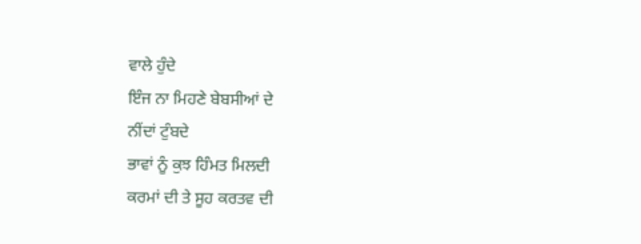ਵਾਲੇ ਹੁੰਦੇ
ਇੰਜ ਨਾ ਮਿਹਣੇ ਬੇਬਸੀਆਂ ਦੇ
ਨੀਂਦਾਂ ਟੁੰਬਦੇ
ਭਾਵਾਂ ਨੂੰ ਕੁਝ ਹਿੰਮਤ ਮਿਲਦੀ
ਕਰਮਾਂ ਦੀ ਤੇ ਸੂਹ ਕਰਤਵ ਦੀ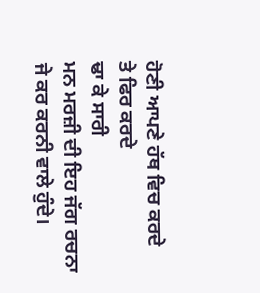ਹੋਣੀ ਆਪਣੇ ਹੱਥ ਵਿਚ ਕਰਦੇ
ਤੇ ਫਿਰ ਕਰਦੇ
ਢਾ ਕੇ ਸਾਰੀ
ਮਨ ਮਰਜ਼ੀ ਦੀ ਇਹ ਜੱਗ ਰਚਨਾ
ਜੇ ਕਰ ਕਰਨੀ ਵਾਲੇ ਹੁੰਦੇ।